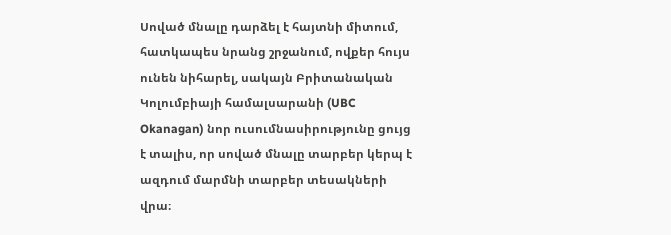Սոված մնալը դարձել է հայտնի միտում, հատկապես նրանց շրջանում, ովքեր հույս ունեն նիհարել, սակայն Բրիտանական Կոլումբիայի համալսարանի (UBC Okanagan) նոր ուսումնասիրությունը ցույց է տալիս, որ սոված մնալը տարբեր կերպ է ազդում մարմնի տարբեր տեսակների վրա։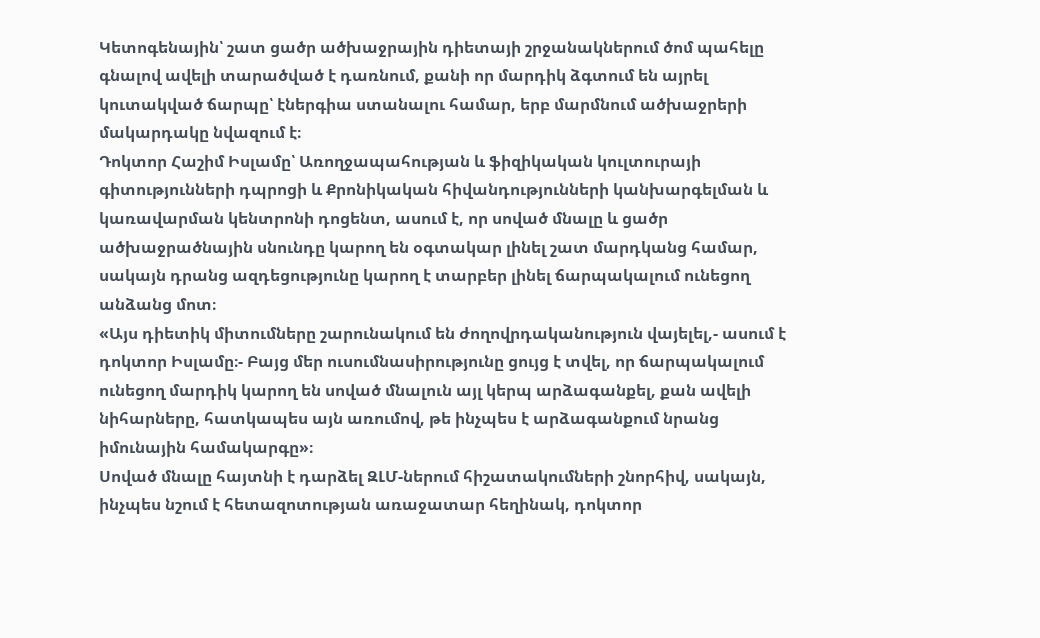Կետոգենային՝ շատ ցածր ածխաջրային դիետայի շրջանակներում ծոմ պահելը գնալով ավելի տարածված է դառնում, քանի որ մարդիկ ձգտում են այրել կուտակված ճարպը՝ էներգիա ստանալու համար, երբ մարմնում ածխաջրերի մակարդակը նվազում է։
Դոկտոր Հաշիմ Իսլամը՝ Առողջապահության և ֆիզիկական կուլտուրայի գիտությունների դպրոցի և Քրոնիկական հիվանդությունների կանխարգելման և կառավարման կենտրոնի դոցենտ, ասում է, որ սոված մնալը և ցածր ածխաջրածնային սնունդը կարող են օգտակար լինել շատ մարդկանց համար, սակայն դրանց ազդեցությունը կարող է տարբեր լինել ճարպակալում ունեցող անձանց մոտ։
«Այս դիետիկ միտումները շարունակում են ժողովրդականություն վայելել,- ասում է դոկտոր Իսլամը։- Բայց մեր ուսումնասիրությունը ցույց է տվել, որ ճարպակալում ունեցող մարդիկ կարող են սոված մնալուն այլ կերպ արձագանքել, քան ավելի նիհարները, հատկապես այն առումով, թե ինչպես է արձագանքում նրանց իմունային համակարգը»։
Սոված մնալը հայտնի է դարձել ԶԼՄ-ներում հիշատակումների շնորհիվ, սակայն, ինչպես նշում է հետազոտության առաջատար հեղինակ, դոկտոր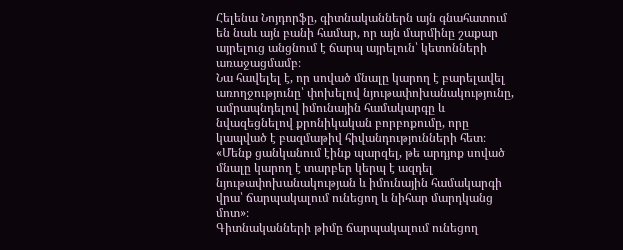Հելենա Նոյդորֆը, գիտնականներն այն գնահատում են նաև այն բանի համար, որ այն մարմինը շաքար այրելուց անցնում է ճարպ այրելուն՝ կետոնների առաջացմամբ։
Նա հավելել է, որ սոված մնալը կարող է բարելավել առողջությունը՝ փոխելով նյութափոխանակությունը, ամրապնդելով իմունային համակարգը և նվազեցնելով քրոնիկական բորբոքումը, որը կապված է բազմաթիվ հիվանդությունների հետ։
«Մենք ցանկանում էինք պարզել, թե արդյոք սոված մնալը կարող է տարբեր կերպ է ազդել նյութափոխանակության և իմունային համակարգի վրա՝ ճարպակալում ունեցող և նիհար մարդկանց մոտ»։
Գիտնականների թիմը ճարպակալում ունեցող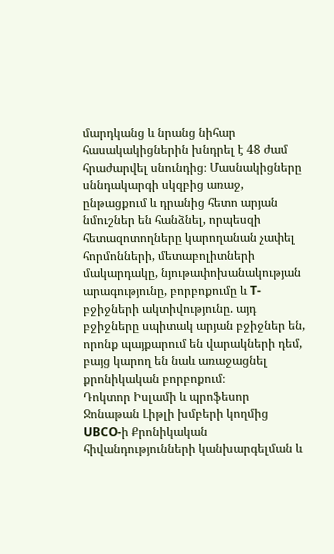մարդկանց և նրանց նիհար հասակակիցներին խնդրել է 48 ժամ հրաժարվել սնունդից։ Մասնակիցները սննդակարգի սկզբից առաջ, ընթացքում և դրանից հետո արյան նմուշներ են հանձնել, որպեսզի հետազոտողները կարողանան չափել հորմոնների, մետաբոլիտների մակարդակը, նյութափոխանակության արագությունը, բորբոքումը և T-բջիջների ակտիվությունը. այդ բջիջները սպիտակ արյան բջիջներ են, որոնք պայքարում են վարակների դեմ, բայց կարող են նաև առաջացնել քրոնիկական բորբոքում։
Դոկտոր Իսլամի և պրոֆեսոր Ջոնաթան Լիթլի խմբերի կողմից UBCO-ի Քրոնիկական հիվանդությունների կանխարգելման և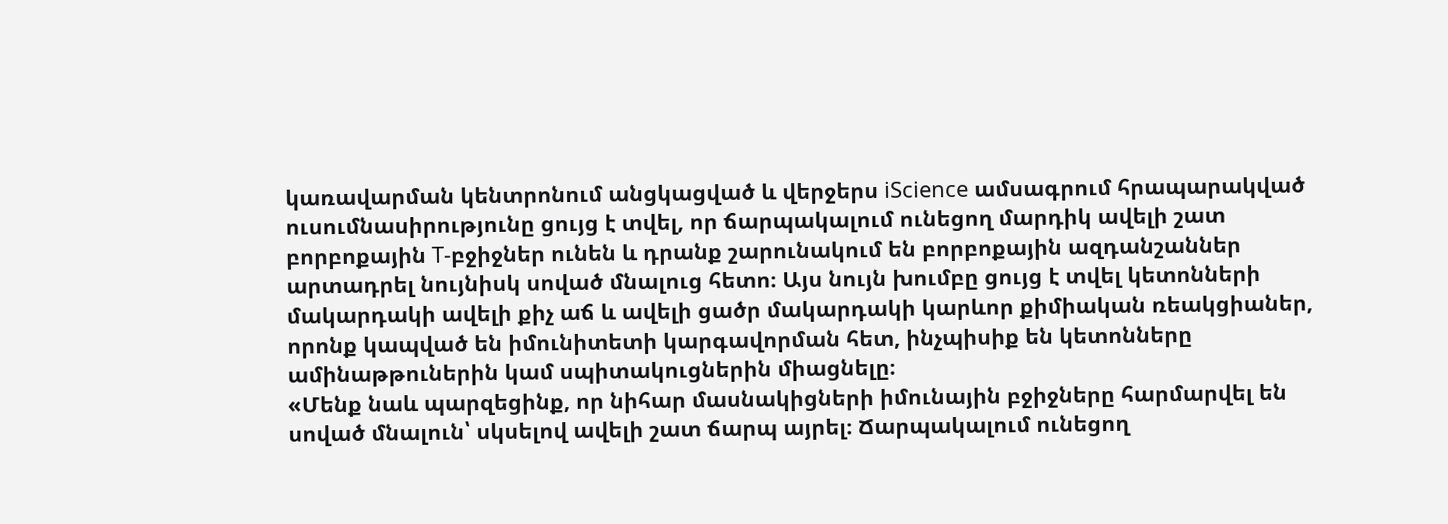կառավարման կենտրոնում անցկացված և վերջերս iScience ամսագրում հրապարակված ուսումնասիրությունը ցույց է տվել, որ ճարպակալում ունեցող մարդիկ ավելի շատ բորբոքային T-բջիջներ ունեն և դրանք շարունակում են բորբոքային ազդանշաններ արտադրել նույնիսկ սոված մնալուց հետո։ Այս նույն խումբը ցույց է տվել կետոնների մակարդակի ավելի քիչ աճ և ավելի ցածր մակարդակի կարևոր քիմիական ռեակցիաներ, որոնք կապված են իմունիտետի կարգավորման հետ, ինչպիսիք են կետոնները ամինաթթուներին կամ սպիտակուցներին միացնելը։
«Մենք նաև պարզեցինք, որ նիհար մասնակիցների իմունային բջիջները հարմարվել են սոված մնալուն՝ սկսելով ավելի շատ ճարպ այրել։ Ճարպակալում ունեցող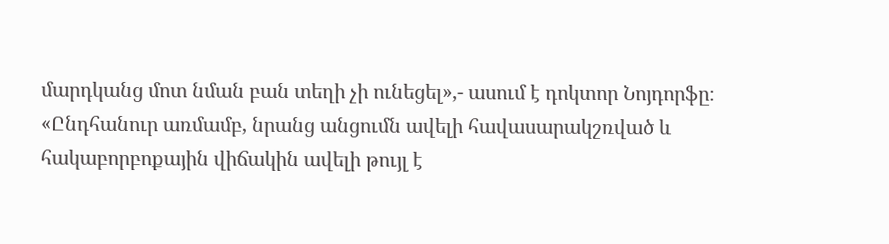մարդկանց մոտ նման բան տեղի չի ունեցել»,- ասում է դոկտոր Նոյդորֆը։ «Ընդհանուր առմամբ, նրանց անցումն ավելի հավասարակշռված և հակաբորբոքային վիճակին ավելի թույլ է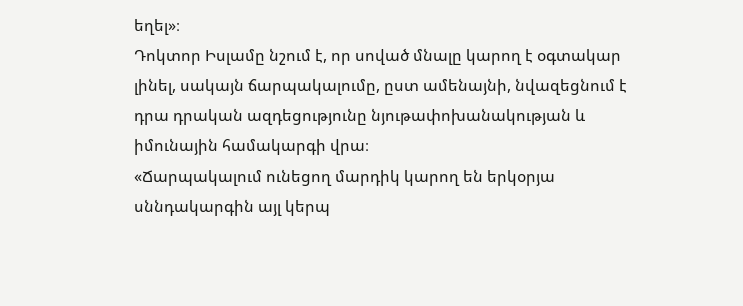եղել»։
Դոկտոր Իսլամը նշում է, որ սոված մնալը կարող է օգտակար լինել, սակայն ճարպակալումը, ըստ ամենայնի, նվազեցնում է դրա դրական ազդեցությունը նյութափոխանակության և իմունային համակարգի վրա։
«Ճարպակալում ունեցող մարդիկ կարող են երկօրյա սննդակարգին այլ կերպ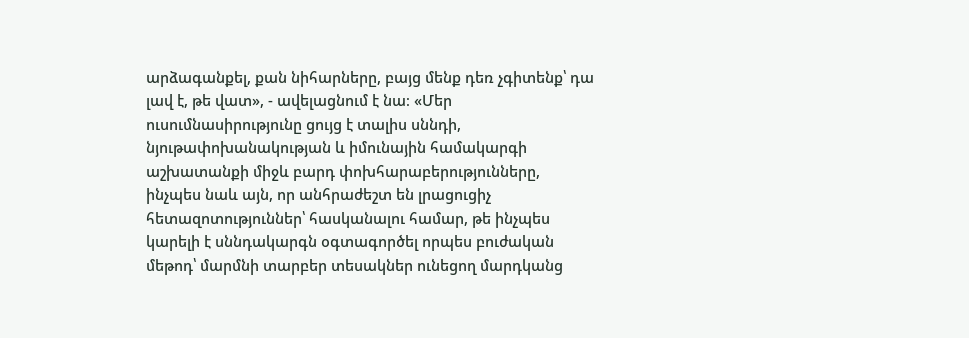արձագանքել, քան նիհարները, բայց մենք դեռ չգիտենք՝ դա լավ է, թե վատ», - ավելացնում է նա։ «Մեր ուսումնասիրությունը ցույց է տալիս սննդի, նյութափոխանակության և իմունային համակարգի աշխատանքի միջև բարդ փոխհարաբերությունները, ինչպես նաև այն, որ անհրաժեշտ են լրացուցիչ հետազոտություններ՝ հասկանալու համար, թե ինչպես կարելի է սննդակարգն օգտագործել որպես բուժական մեթոդ՝ մարմնի տարբեր տեսակներ ունեցող մարդկանց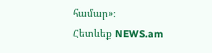համար»։
Հետևեք NEWS.am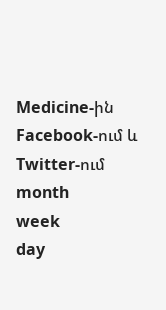Medicine-ին Facebook-ում և Twitter-ում
month
week
day